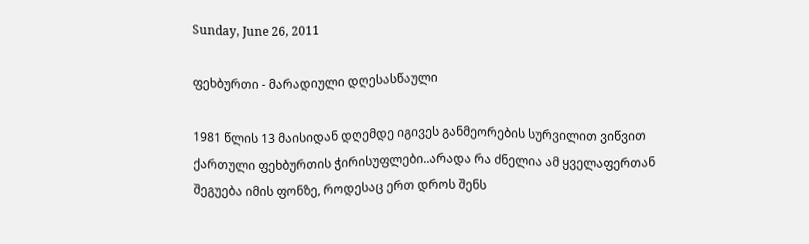Sunday, June 26, 2011

ფეხბურთი - მარადიული დღესასწაული

1981 წლის 13 მაისიდან დღემდე იგივეს განმეორების სურვილით ვიწვით ქართული ფეხბურთის ჭირისუფლები..არადა რა ძნელია ამ ყველაფერთან შეგუება იმის ფონზე, როდესაც ერთ დროს შენს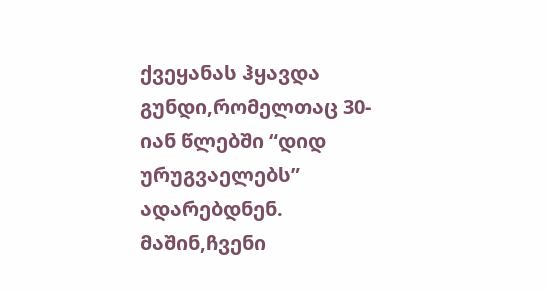ქვეყანას ჰყავდა გუნდი,რომელთაც 30-იან წლებში “დიდ ურუგვაელებს” ადარებდნენ.
მაშინ,ჩვენი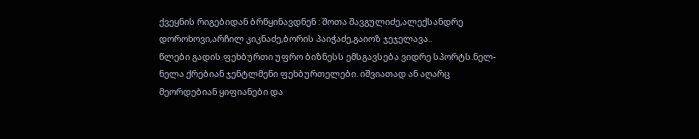ქვეყნის რიგებიდან ბრწყინავდნენ : შოთა შავგულიძე,ალექსანდრე დოროხოვი,არჩილ კიკნაძე,ბორის პაიჭაძე,გაიოზ ჯეჯელავა..
წლები გადის.ფეხბურთი უფრო ბიზნესს ემსგავსება ვიდრე სპორტს.ნელ-ნელა ქრებიან ჯენტლმენი ფეხბურთელები. იშვიათად ან აღარც მეორდებიან ყიფიანები და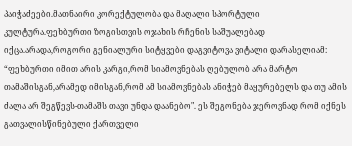პაიჭაძეები.მათნაირი კორექტულობა და მაღალი სპორტული კულტურა.ფეხბურთი ზოგისთვის ოჯახის რჩენის საშუალებად იქცა.არადა,როგორი გენიალური სიტყვები დაგვიტოვა ვიტალი დარასელიამ: “ფეხბურთი იმით არის კარგი,რომ სიამოვნებას ღებულობ არა მარტო თამაშისგან,არამედ იმისგან,რომ ამ სიამოვნებას ანიჭებ მაყურებელს და თუ ამის ძალა არ შეგწევს-თამაშს თავი უნდა დაანებო". ეს შეგონება ჯეროვნად რომ იქნეს გათვალისწინებული ქართველი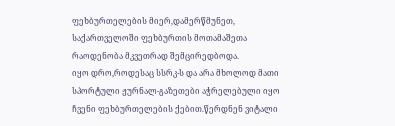ფეხბურთელების მიერ,დამერწმუნეთ, საქართველოში ფეხბურთის მოთამაშეთა რაოდენობა მკვეთრად შემცირედბოდა.
იყო დრო,როდესაც სსრკ-ს და არა მხოლოდ მათი სპორტული ჟურნალ-გაზეთები აჭრელებული იყო ჩვენი ფეხბურთელების ქებით.წერდნენ ვიტალი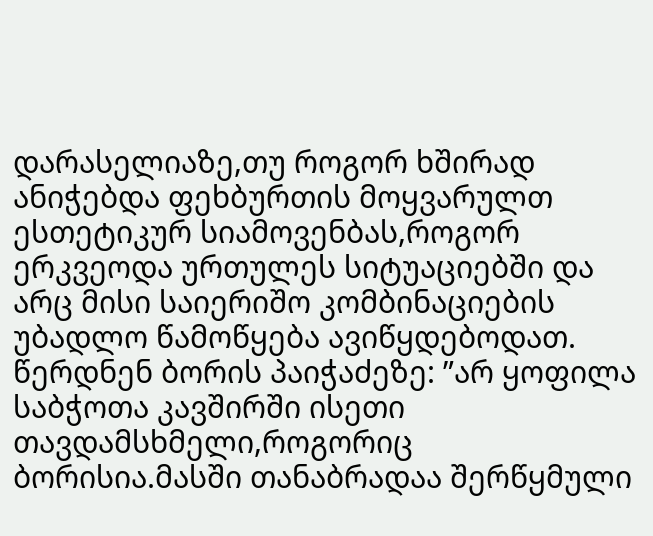დარასელიაზე,თუ როგორ ხშირად ანიჭებდა ფეხბურთის მოყვარულთ ესთეტიკურ სიამოვენბას,როგორ ერკვეოდა ურთულეს სიტუაციებში და არც მისი საიერიშო კომბინაციების უბადლო წამოწყება ავიწყდებოდათ. წერდნენ ბორის პაიჭაძეზე: ”არ ყოფილა საბჭოთა კავშირში ისეთი თავდამსხმელი,როგორიც ბორისია.მასში თანაბრადაა შერწყმული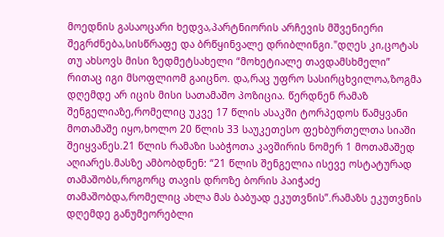მოედნის გასაოცარი ხედვა,პარტნიორის არჩევის მშვენიერი შეგრძნება,სისწრაფე და ბრწყინვალე დრიბლინგი."დღეს კი,ცოტას თუ ახსოვს მისი ზედმეტსახელი “მოხეტიალე თავდამსხმელი” რითაც იგი მსოფლიომ გაიცნო. და,რაც უფრო სასირცხვილოა,ზოგმა დღემდე არ იცის მისი სათამაშო პოზიცია. წერდნენ რამაზ შენგელიაზე,რომელიც უკვე 17 წლის ასაკში ტორპედოს წამყვანი მოთამაშე იყო,ხოლო 20 წლის 33 საუკეთესო ფეხბურთელთა სიაში შეიყვანეს.21 წლის რამაზი საბჭოთა კავშირის ნომერ 1 მოთამაშედ აღიარეს.მასზე ამბობდნენ: “21 წლის შენგელია ისევე ოსტატურად თამაშობს,როგორც თავის დროზე ბორის პაიჭაძე თამაშობდა,რომელიც ახლა მას ბაბუად ეკუთვნის”.რამაზს ეკუთვნის დღემდე განუმეორებლი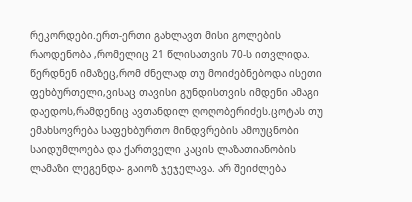რეკორდები.ერთ-ერთი გახლავთ მისი გოლების რაოდენობა ,რომელიც 21 წლისათვის 70-ს ითვლიდა. წერდნენ იმაზეც,რომ ძნელად თუ მოიძებნებოდა ისეთი ფეხბურთელი,ვისაც თავისი გუნდისთვის იმდენი ამაგი დაედოს,რამდენიც ავთანდილ ღოღობერიძეს.ცოტას თუ ემახსოვრება საფეხბურთო მინდვრების ამოუცნობი საიდუმლოება და ქართველი კაცის ლაზათიანობის ლამაზი ლეგენდა- გაიოზ ჯეჯელავა. არ შეიძლება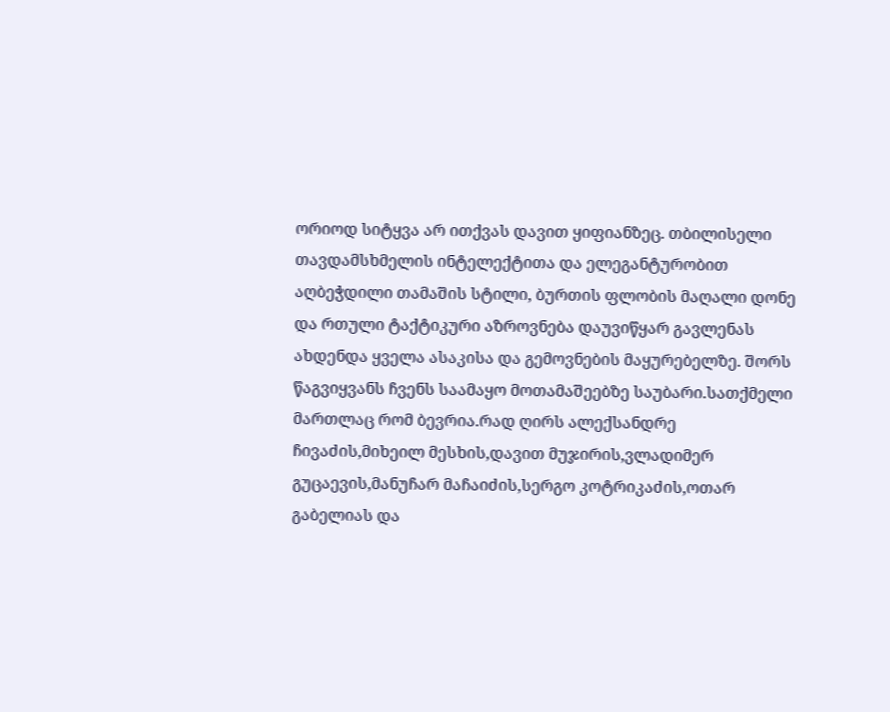ორიოდ სიტყვა არ ითქვას დავით ყიფიანზეც. თბილისელი თავდამსხმელის ინტელექტითა და ელეგანტურობით აღბეჭდილი თამაშის სტილი, ბურთის ფლობის მაღალი დონე და რთული ტაქტიკური აზროვნება დაუვიწყარ გავლენას ახდენდა ყველა ასაკისა და გემოვნების მაყურებელზე. შორს წაგვიყვანს ჩვენს საამაყო მოთამაშეებზე საუბარი.სათქმელი მართლაც რომ ბევრია.რად ღირს ალექსანდრე ჩივაძის,მიხეილ მესხის,დავით მუჯირის,ვლადიმერ გუცაევის,მანუჩარ მაჩაიძის,სერგო კოტრიკაძის,ოთარ გაბელიას და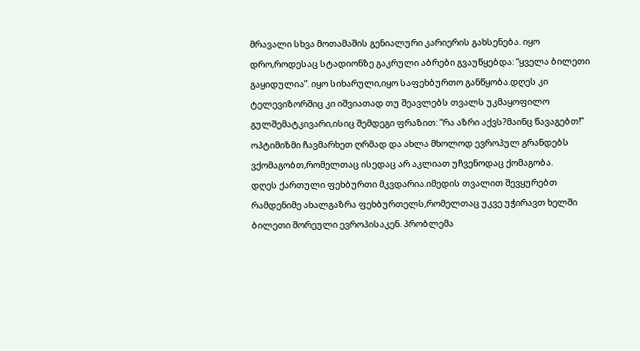მრავალი სხვა მოთამაშის გენიალური კარიერის გახსენება. იყო დრო,როდესაც სტადიონზე გაკრული აბრები გვაუწყებდა: “ყველა ბილეთი გაყიდულია”. იყო სიხარული,იყო საფეხბურთო განწყობა.დღეს კი ტელევიზორშიც კი იშვიათად თუ შეავლებს თვალს უკმაყოფილო გულშემატკივარი,ისიც შემდეგი ფრაზით: “რა აზრი აქვს?მაინც წავაგებთ!” ოპტიმიზმი ჩავმარხეთ ღრმად და ახლა მხოლოდ ევროპულ გრანდებს ვქომაგობთ,რომელთაც ისედაც არ აკლიათ უჩვენოდაც ქომაგობა.
დღეს ქართული ფეხბურთი მკვდარია.იმედის თვალით შევყურებთ რამდენიმე ახალგაზრა ფეხბურთელს,რომელთაც უკვე უჭირავთ ხელში ბილეთი შორეული ევროპისაკენ. პრობლემა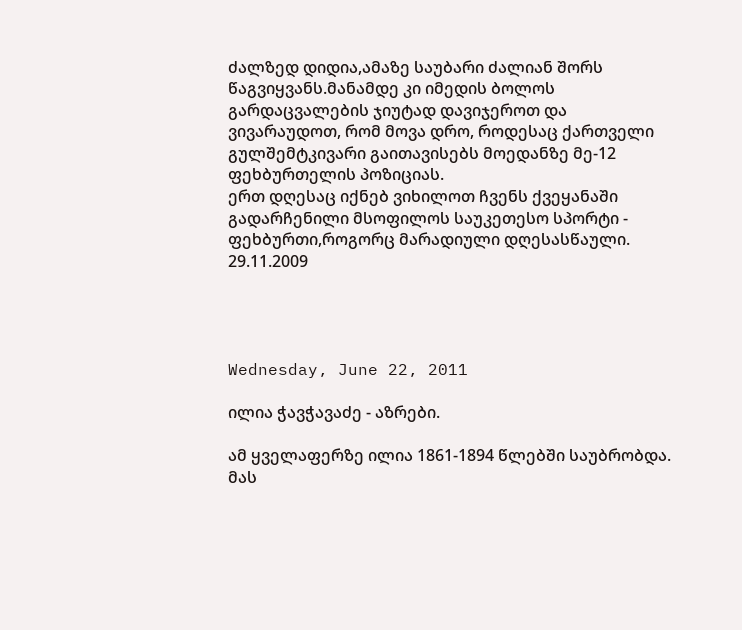ძალზედ დიდია,ამაზე საუბარი ძალიან შორს წაგვიყვანს.მანამდე კი იმედის ბოლოს გარდაცვალების ჯიუტად დავიჯეროთ და ვივარაუდოთ, რომ მოვა დრო, როდესაც ქართველი გულშემტკივარი გაითავისებს მოედანზე მე-12 ფეხბურთელის პოზიციას.
ერთ დღესაც იქნებ ვიხილოთ ჩვენს ქვეყანაში გადარჩენილი მსოფილოს საუკეთესო სპორტი - ფეხბურთი,როგორც მარადიული დღესასწაული.
29.11.2009




Wednesday, June 22, 2011

ილია ჭავჭავაძე - აზრები.

ამ ყველაფერზე ილია 1861-1894 წლებში საუბრობდა. მას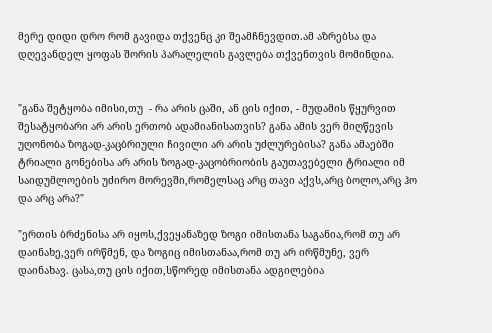მერე დიდი დრო რომ გავიდა თქვენც კი შეამჩნევდით.ამ აზრებსა და დღევანდელ ყოფას შორის პარალელის გავლება თქვენთვის მომინდია.


"განა შეტყობა იმისი,თუ  - რა არის ცაში, ან ცის იქით, - მუდამის წყურვით შესატყობარი არ არის ერთობ ადამიანისათვის? განა ამის ვერ მიღწევის უღონობა ზოგად-კაცბრიული ჩივილი არ არის უძლურებისა? განა ამაებში ტრიალი გონებისა არ არის ზოგად-კაცობრიობის გაუთავებელი ტრიალი იმ საიდუმლოების უძირო მორევში,რომელსაც არც თავი აქვს,არც ბოლო,არც ჰო და არც არა?"

"ერთის ბრძენისა არ იყოს,ქვეყანაზედ ზოგი იმისთანა საგანია,რომ თუ არ დაინახე,ვერ ირწმენ, და ზოგიც იმისთანაა,რომ თუ არ ირწმუნე, ვერ დაინახავ. ცასა,თუ ცის იქით,სწორედ იმისთანა ადგილებია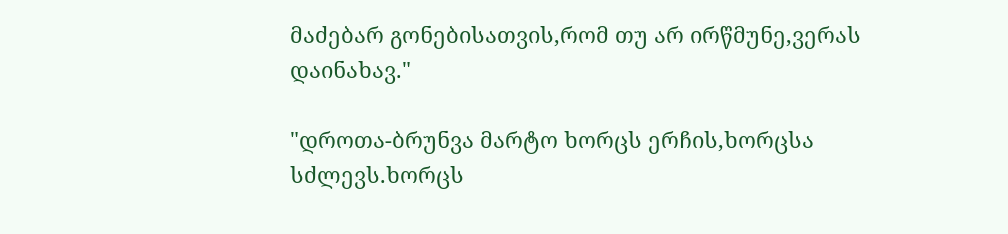მაძებარ გონებისათვის,რომ თუ არ ირწმუნე,ვერას დაინახავ."

"დროთა-ბრუნვა მარტო ხორცს ერჩის,ხორცსა სძლევს.ხორცს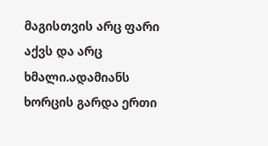მაგისთვის არც ფარი აქვს და არც ხმალი.ადამიანს ხორცის გარდა ერთი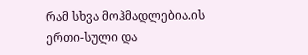რამ სხვა მოჰმადლებია.ის ერთი-სული და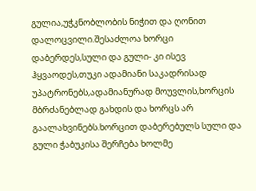გულია,უჭკნობლობის ნიჭით და ღონით დალოცვილი.შესაძლოა ხორცი დაბერდეს,სული და გული- კი ისევ ჰყვაოდეს,თუკი ადამიანი საკადრისად უპატრონებს,ადამიანურად მოუვლის,ხორცის მბრძანებლად გახდის და ხორცს არ გაალახვინებს.ხორცით დაბერებულს სული და გული ჭაბუკისა შერჩება ხოლმე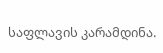საფლავის კარამდინა.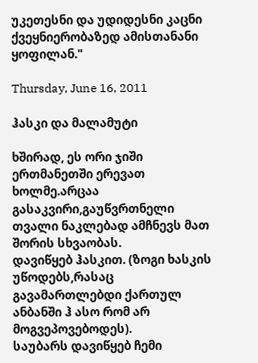უკეთესნი და უდიდესნი კაცნი ქვეყნიერობაზედ ამისთანანი ყოფილან."

Thursday, June 16, 2011

ჰასკი და მალამუტი

ხშირად, ეს ორი ჯიში ერთმანეთში ერევათ ხოლმე.არცაა გასაკვირი,გაუწვრთნელი თვალი ნაკლებად ამჩნევს მათ შორის სხვაობას.
დავიწყებ ჰასკით. (ზოგი ხასკის უწოდებს,რასაც გავამართლებდი ქართულ ანბანში ჰ ასო რომ არ მოგვეპოვებოდეს).
საუბარს დავიწყებ ჩემი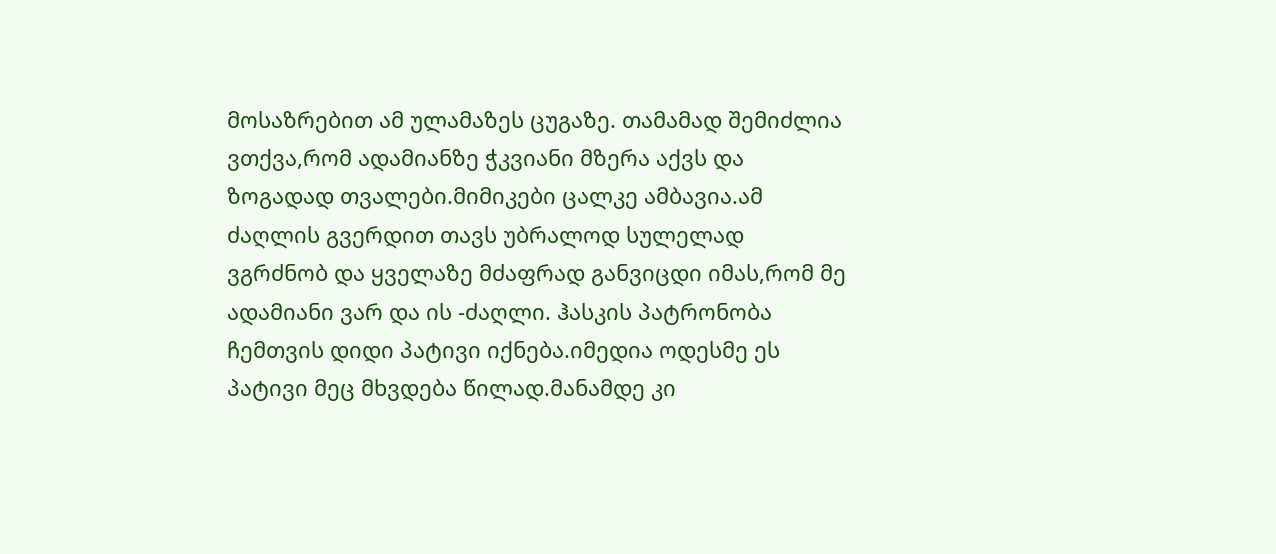მოსაზრებით ამ ულამაზეს ცუგაზე. თამამად შემიძლია ვთქვა,რომ ადამიანზე ჭკვიანი მზერა აქვს და ზოგადად თვალები.მიმიკები ცალკე ამბავია.ამ ძაღლის გვერდით თავს უბრალოდ სულელად ვგრძნობ და ყველაზე მძაფრად განვიცდი იმას,რომ მე ადამიანი ვარ და ის -ძაღლი. ჰასკის პატრონობა ჩემთვის დიდი პატივი იქნება.იმედია ოდესმე ეს პატივი მეც მხვდება წილად.მანამდე კი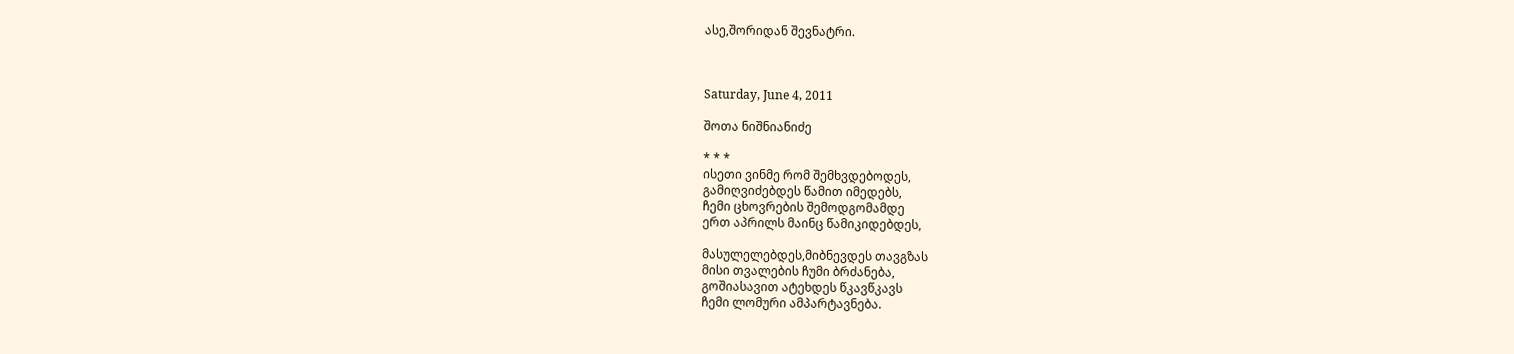ასე,შორიდან შევნატრი.



Saturday, June 4, 2011

შოთა ნიშნიანიძე

* * *
ისეთი ვინმე რომ შემხვდებოდეს,
გამიღვიძებდეს წამით იმედებს,
ჩემი ცხოვრების შემოდგომამდე
ერთ აპრილს მაინც წამიკიდებდეს,

მასულელებდეს,მიბნევდეს თავგზას
მისი თვალების ჩუმი ბრძანება,
გოშიასავით ატეხდეს წკავწკავს
ჩემი ლომური ამპარტავნება.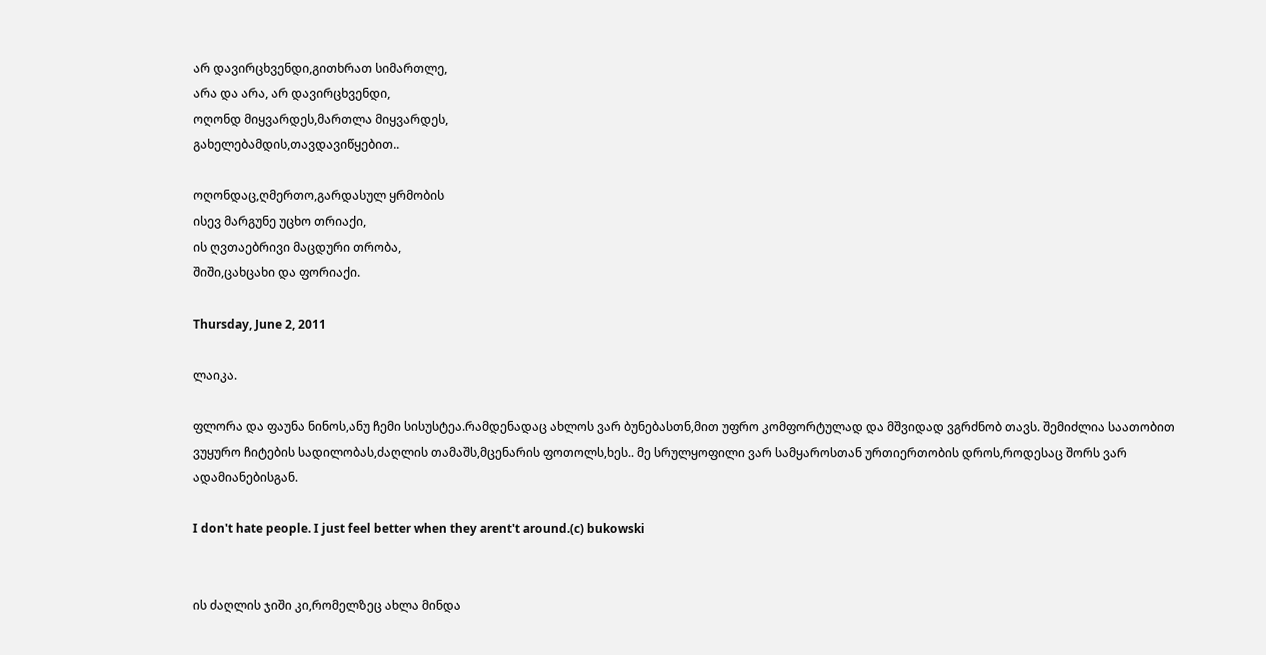არ დავირცხვენდი,გითხრათ სიმართლე,
არა და არა, არ დავირცხვენდი,
ოღონდ მიყვარდეს,მართლა მიყვარდეს,
გახელებამდის,თავდავიწყებით..

ოღონდაც,ღმერთო,გარდასულ ყრმობის
ისევ მარგუნე უცხო თრიაქი,
ის ღვთაებრივი მაცდური თრობა,
შიში,ცახცახი და ფორიაქი.

Thursday, June 2, 2011

ლაიკა.

ფლორა და ფაუნა ნინოს,ანუ ჩემი სისუსტეა.რამდენადაც ახლოს ვარ ბუნებასთნ,მით უფრო კომფორტულად და მშვიდად ვგრძნობ თავს. შემიძლია საათობით ვუყურო ჩიტების სადილობას,ძაღლის თამაშს,მცენარის ფოთოლს,ხეს.. მე სრულყოფილი ვარ სამყაროსთან ურთიერთობის დროს,როდესაც შორს ვარ ადამიანებისგან.

I don't hate people. I just feel better when they arent't around.(c) bukowski


ის ძაღლის ჯიში კი,რომელზეც ახლა მინდა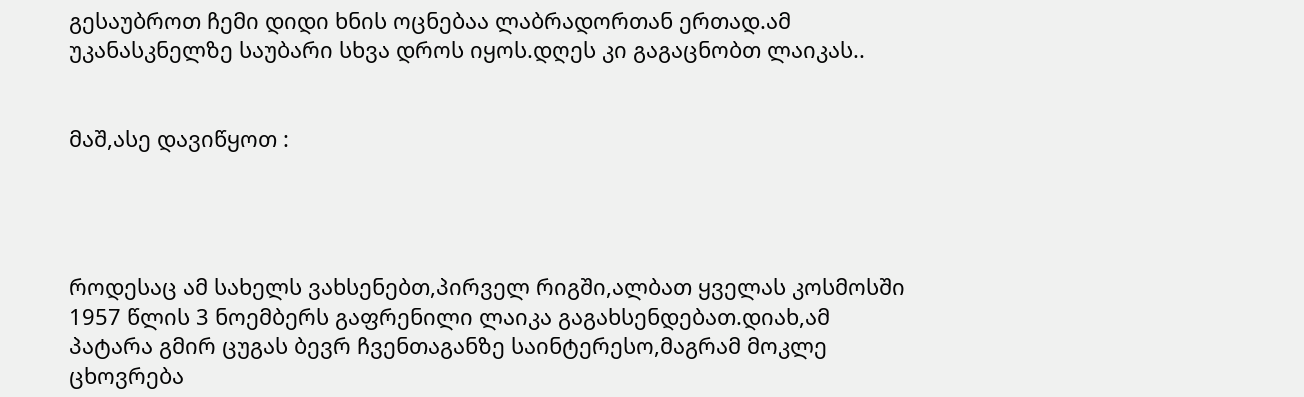გესაუბროთ ჩემი დიდი ხნის ოცნებაა ლაბრადორთან ერთად.ამ უკანასკნელზე საუბარი სხვა დროს იყოს.დღეს კი გაგაცნობთ ლაიკას..


მაშ,ასე დავიწყოთ :




როდესაც ამ სახელს ვახსენებთ,პირველ რიგში,ალბათ ყველას კოსმოსში 1957 წლის 3 ნოემბერს გაფრენილი ლაიკა გაგახსენდებათ.დიახ,ამ პატარა გმირ ცუგას ბევრ ჩვენთაგანზე საინტერესო,მაგრამ მოკლე ცხოვრება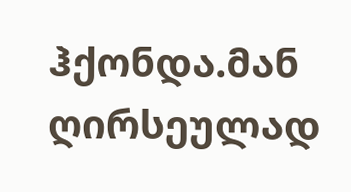ჰქონდა.მან ღირსეულად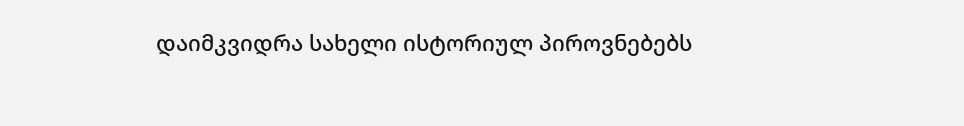დაიმკვიდრა სახელი ისტორიულ პიროვნებებს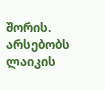შორის.
არსებობს ლაიკის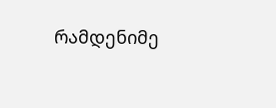რამდენიმე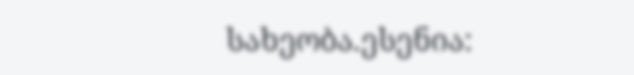სახეობა.ესენია: